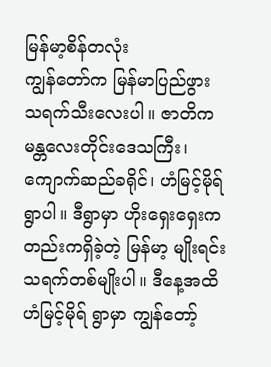မြန်မာ့စိန်တလုံး
ကျွန်တော်က မြန်မာပြည်ဖွား သရက်သီးလေးပါ။ ဇာတိက မန္တလေးတိုင်းဒေသကြီး၊ ကျောက်ဆည်ခရိုင်၊ ဟံမြင့်မိုရ် ရွာပါ။ ဒီရွာမှာ ဟိုးရှေးရှေးကတည်းကရှိခဲ့တဲ့ မြန်မာ့ မျိုးရင်း သရက်တစ်မျိုးပါ။ ဒီနေ့အထိ ဟံမြင့်မိုရ် ရွာမှာ ကျွန်တော့်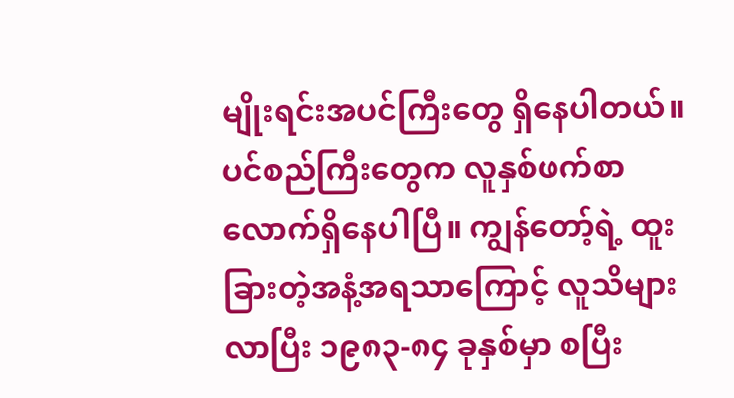မျိုးရင်းအပင်ကြီးတွေ ရှိနေပါတယ်။ ပင်စည်ကြီးတွေက လူနှစ်ဖက်စာ လောက်ရှိနေပါပြီ။ ကျွန်တော့်ရဲ့ ထူးခြားတဲ့အနံ့အရသာကြောင့် လူသိများလာပြီး ၁၉၈၃-၈၄ ခုနှစ်မှာ စပြီး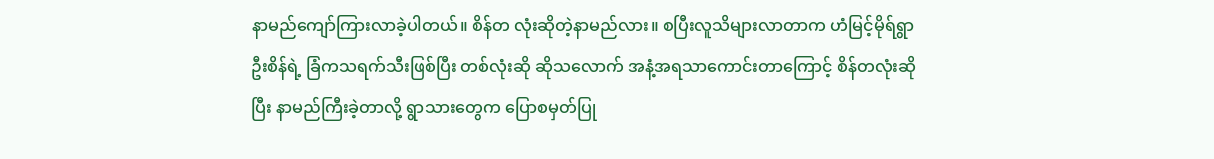နာမည်ကျော်ကြားလာခဲ့ပါတယ်။ စိန်တ လုံးဆိုတဲ့နာမည်လား။ စပြီးလူသိများလာတာက ဟံမြင့်မိုရ်ရွာ ဦးစိန်ရဲ့ ခြံကသရက်သီးဖြစ်ပြီး တစ်လုံးဆို ဆိုသလောက် အနံ့အရသာကောင်းတာကြောင့် စိန်တလုံးဆိုပြီး နာမည်ကြီးခဲ့တာလို့ ရွာသားတွေက ပြောစမှတ်ပြု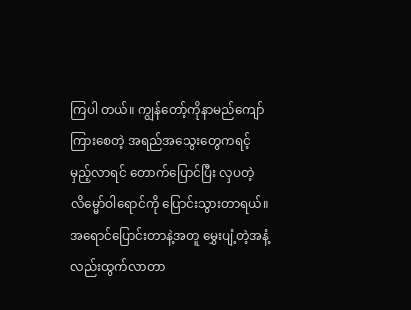ကြပါ တယ်။ ကျွန်တော့်ကိုနာမည်ကျော်ကြားစေတဲ့ အရည်အသွေးတွေကရင့်မှည့်လာရင် တောက်ပြောင်ပြီး လှပတဲ့လိမ္မော်ဝါရောင်ကို ပြောင်းသွားတာရယ်။ အရောင်ပြောင်းတာနဲ့အတူ မွှေးပျံ့တဲ့အနံ့လည်းထွက်လာတာ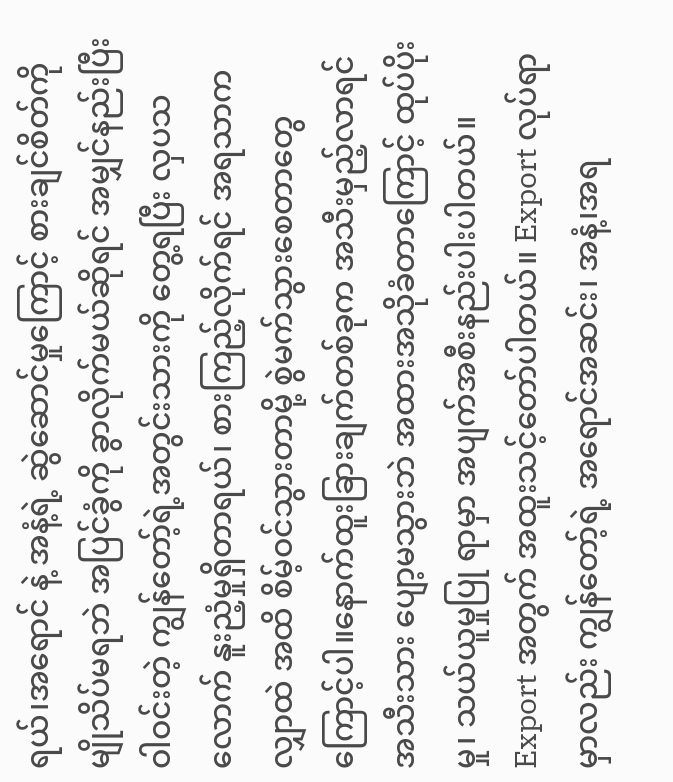ရယ်၊အရောင် နဲ့ အနံ့ရဲ့ ဆွဲဆောင်မှုကြောင့် စားချင်စိတ်ကို မျိုသိပ်မရဘဲ အပြင်ခွံကို ခွာလိုက်မယ်ဆိုရင် အမျှင်နည်းပြီး ဝါဝင်းတဲ့ ကျွန်တော့်ရဲ့အတွင်းသားကို တွေ့ရပြီး လှပသလောက် နူးညံ့မှုရှိတာရယ်၊ စားကြည့်လိုက်ရင် အရသာက လျှာထဲ အထိ စိမ့်ဝင်သွားတာမို့ စွဲမက်သွားစေတာတွေ ကြောင့်ပါ။နောက်ထူးခြားချက်တစ်ခုက အသီးမှည့်လာရင် အသီးသား ပျော့မသွားဘဲ အထားအသိုခံတာကြောင့် ထုပ်ပိုးမှု၊ သယ်ယူမှုပြု ရာမှာ အပျက်အစီးနည်းပါးပါတယ်။ Export အတွက် အထူးသင့်တော်ပါတယ်။ Export လုပ်ရာမှာလည်း ကျွန်တော့်ရဲ့ အရောင်အဆင်း၊ အနံ့၊အရ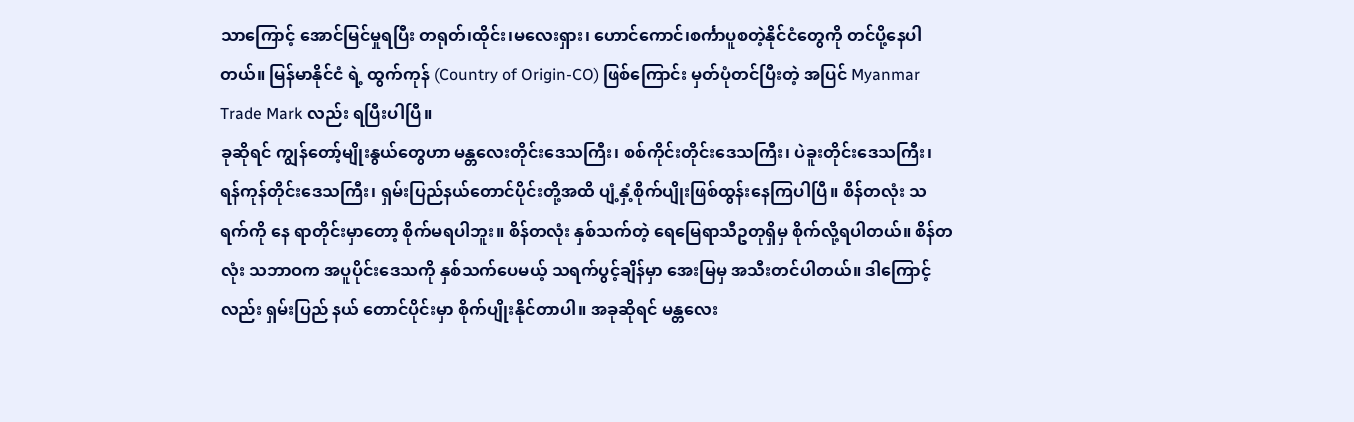သာကြောင့် အောင်မြင်မှုရပြီး တရုတ်၊ထိုင်း၊မလေးရှား၊ ဟောင်ကောင်၊စင်္ကာပူစတဲ့နိုင်ငံတွေကို တင်ပို့နေပါတယ်။ မြန်မာနိုင်ငံ ရဲ့ ထွက်ကုန် (Country of Origin-CO) ဖြစ်ကြောင်း မှတ်ပုံတင်ပြီးတဲ့ အပြင် Myanmar Trade Mark လည်း ရပြီးပါပြီ။
ခုဆိုရင် ကျွန်တော့်မျိုးနွယ်တွေဟာ မန္တလေးတိုင်းဒေသကြီး၊ စစ်ကိုင်းတိုင်းဒေသကြီး၊ ပဲခူးတိုင်းဒေသကြီး၊ ရန်ကုန်တိုင်းဒေသကြီး၊ ရှမ်းပြည်နယ်တောင်ပိုင်းတို့အထိ ပျံ့နှံ့စိုက်ပျိုးဖြစ်ထွန်းနေကြပါပြီ။ စိန်တလုံး သရက်ကို နေ ရာတိုင်းမှာတော့ စိုက်မရပါဘူး။ စိန်တလုံး နှစ်သက်တဲ့ ရေမြေရာသီဥတုရှိမှ စိုက်လို့ရပါတယ်။ စိန်တလုံး သဘာဝက အပူပိုင်းဒေသကို နှစ်သက်ပေမယ့် သရက်ပွင့်ချိန်မှာ အေးမြမှ အသီးတင်ပါတယ်။ ဒါကြောင့်လည်း ရှမ်းပြည် နယ် တောင်ပိုင်းမှာ စိုက်ပျိုးနိုင်တာပါ။ အခုဆိုရင် မန္တလေး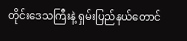တိုင်းဒေသကြီးနဲ့ ရှမ်းပြည်နယ်တောင်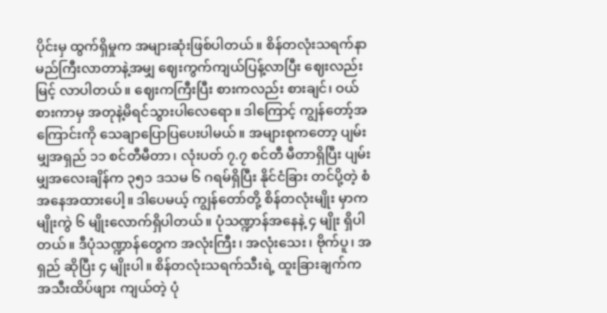ပိုင်းမှ ထွက်ရှိမှုက အများဆုံးဖြစ်ပါတယ်။ စိန်တလုံးသရက်နာမည်ကြီးလာတာနဲ့အမျှ ဈေးကွက်ကျယ်ပြန့်လာပြီး ဈေးလည်းမြင့် လာပါတယ်။ ဈေးကကြီးပြီး စားကလည်း စားချင်၊ ဝယ်စားကာမှ အတုနဲ့မိရင်သွားပါလေရော။ ဒါကြောင့် ကျွန်တော့်အကြောင်းကို သေချာပြောပြပေးပါမယ်။ အများစုကတော့ ပျမ်းမျှအရှည် ၁၁ စင်တီမီတာ၊ လုံးပတ် ၇.၇ စင်တီ မီတာရှိပြီး ပျမ်းမျှအလေးချိန်က ၃၅၁ ဒသမ ၆ ဂရမ်ရှိပြီး နိုင်ငံခြား တင်ပို့တဲ့ စံအနေအထားပေါ့။ ဒါပေမယ့် ကျွန်တော်တို့ စိန်တလုံးမျိုး မှာက မျိုးကွဲ ၆ မျိုးလောက်ရှိပါတယ်။ ပုံသဏ္ဍာန်အနေနဲ့ ၄ မျိုး ရှိပါတယ်။ ဒီပုံသဏ္ဍာန်တွေက အလုံးကြီး၊ အလုံးသေး၊ ဗိုက်ပူ၊ အရှည် ဆိုပြီး ၄ မျိုးပါ။ စိန်တလုံးသရက်သီးရဲ့ ထူးခြားချက်က အသီးထိပ်ဖျား ကျယ်တဲ့ ပုံ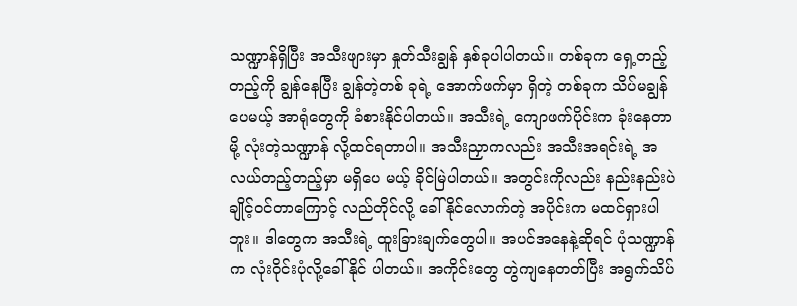သဏ္ဍာန်ရှိပြီး အသီးဖျားမှာ နှုတ်သီးချွန် နှစ်ခုပါပါတယ်။ တစ်ခုက ရှေ့တည့်တည့်ကို ချွန်နေပြီး ချွန်တဲ့တစ် ခုရဲ့ အောက်ဖက်မှာ ရှိတဲ့ တစ်ခုက သိပ်မချွန်ပေမယ့် အာရုံတွေကို ခံစားနိုင်ပါတယ်။ အသီးရဲ့ ကျောဖက်ပိုင်းက ခုံးနေတာမို့ လုံးတဲ့သဏ္ဍာန် လို့ထင်ရတာပါ။ အသီးညှာကလည်း အသီးအရင်းရဲ့ အလယ်တည့်တည့်မှာ မရှိပေ မယ့် ခိုင်မြဲပါတယ်။ အတွင်းကိုလည်း နည်းနည်းပဲ ချိုင့်ဝင်တာကြောင့် လည်တိုင်လို့ ခေါ်နိုင်လောက်တဲ့ အပိုင်းက မထင်ရှားပါ ဘူး။ ဒါတွေက အသီးရဲ့ ထူးခြားချက်တွေပါ။ အပင်အနေနဲ့ဆိုရင် ပုံသဏ္ဍာန်က လုံးဝိုင်းပုံလို့ခေါ်နိုင် ပါတယ်။ အကိုင်းတွေ တွဲကျနေတတ်ပြီး အရွက်သိပ်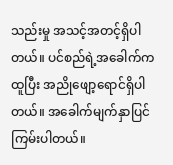သည်းမှု အသင့်အတင့်ရှိပါတယ်။ ပင်စည်ရဲ့အခေါက်ကထူပြီး အညိုဖျော့ရောင်ရှိပါတယ်။ အခေါက်မျက်နှာပြင် ကြမ်းပါတယ်။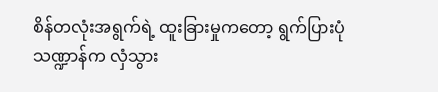စိန်တလုံးအရွက်ရဲ့ ထူးခြားမှုကတော့ ရွက်ပြားပုံ သဏ္ဍာန်က လှံသွား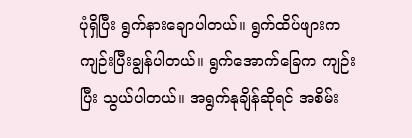ပုံရှိပြီး ရွက်နားချောပါတယ်။ ရွက်ထိပ်ဖျားက ကျဉ်းပြီးချွန်ပါတယ်။ ရွက်အောက်ခြေက ကျဉ်းပြီး သွယ်ပါတယ်။ အရွက်နုချိန်ဆိုရင် အစိမ်း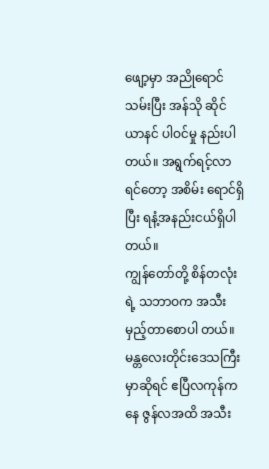ဖျော့မှာ အညိုရောင်သမ်းပြီး အန်သို ဆိုင်ယာနင် ပါဝင်မှု နည်းပါတယ်။ အရွက်ရင့်လာရင်တော့ အစိမ်း ရောင်ရှိပြီး ရနံ့အနည်းငယ်ရှိပါတယ်။
ကျွန်တော်တို့ စိန်တလုံးရဲ့ သဘာဝက အသီးမှည့်တာစောပါ တယ်။ မန္တလေးတိုင်းဒေသကြီးမှာဆိုရင် ဧပြီလကုန်ကနေ ဇွန်လအထိ အသီး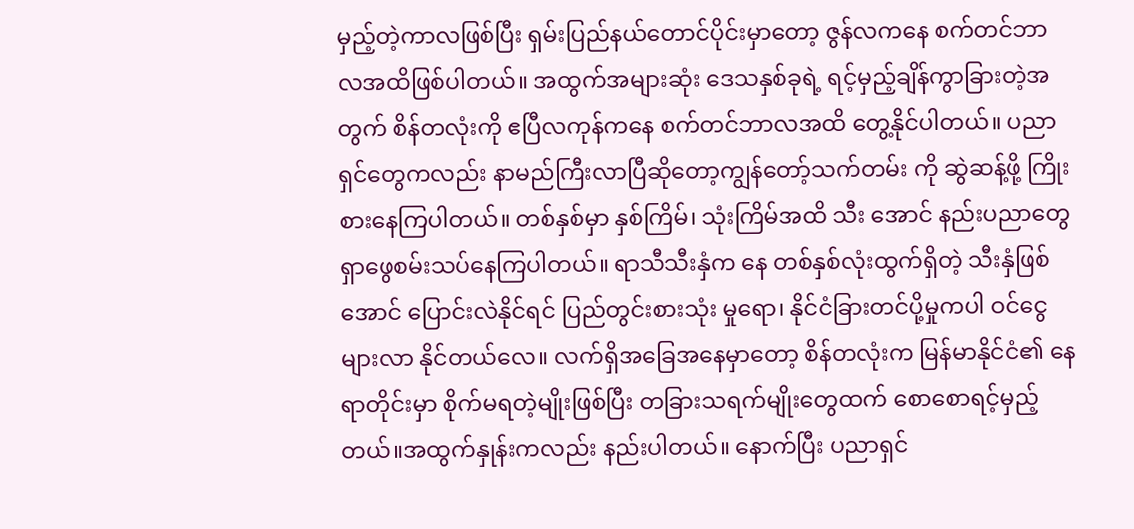မှည့်တဲ့ကာလဖြစ်ပြီး ရှမ်းပြည်နယ်တောင်ပိုင်းမှာတော့ ဇွန်လကနေ စက်တင်ဘာ လအထိဖြစ်ပါတယ်။ အထွက်အများဆုံး ဒေသနှစ်ခုရဲ့ ရင့်မှည့်ချိန်ကွာခြားတဲ့အတွက် စိန်တလုံးကို ဧပြီလကုန်ကနေ စက်တင်ဘာလအထိ တွေ့နိုင်ပါတယ်။ ပညာရှင်တွေကလည်း နာမည်ကြီးလာပြီဆိုတော့ကျွန်တော့်သက်တမ်း ကို ဆွဲဆန့်ဖို့ ကြိုးစားနေကြပါတယ်။ တစ်နှစ်မှာ နှစ်ကြိမ်၊ သုံးကြိမ်အထိ သီး အောင် နည်းပညာတွေ ရှာဖွေစမ်းသပ်နေကြပါတယ်။ ရာသီသီးနှံက နေ တစ်နှစ်လုံးထွက်ရှိတဲ့ သီးနှံဖြစ်အောင် ပြောင်းလဲနိုင်ရင် ပြည်တွင်းစားသုံး မှုရော၊ နိုင်ငံခြားတင်ပို့မှုကပါ ဝင်ငွေများလာ နိုင်တယ်လေ။ လက်ရှိအခြေအနေမှာတော့ စိန်တလုံးက မြန်မာနိုင်ငံ၏ နေရာတိုင်းမှာ စိုက်မရတဲ့မျိုးဖြစ်ပြီး တခြားသရက်မျိုးတွေထက် စောစောရင့်မှည့်တယ်။အထွက်နှုန်းကလည်း နည်းပါတယ်။ နောက်ပြီး ပညာရှင်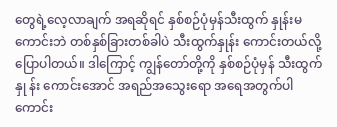တွေရဲ့လေ့လာချက် အရဆိုရင် နှစ်စဉ်ပုံမှန်သီးထွက် နှုန်းမကောင်းဘဲ တစ်နှစ်ခြားတစ်ခါပဲ သီးထွက်နှုန်း ကောင်းတယ်လို့ ပြောပါတယ်။ ဒါကြောင့် ကျွန်တော်တို့ကို နှစ်စဉ်ပုံမှန် သီးထွက်နှု န်း ကောင်းအောင် အရည်အသွေးရော အရေအတွက်ပါကောင်း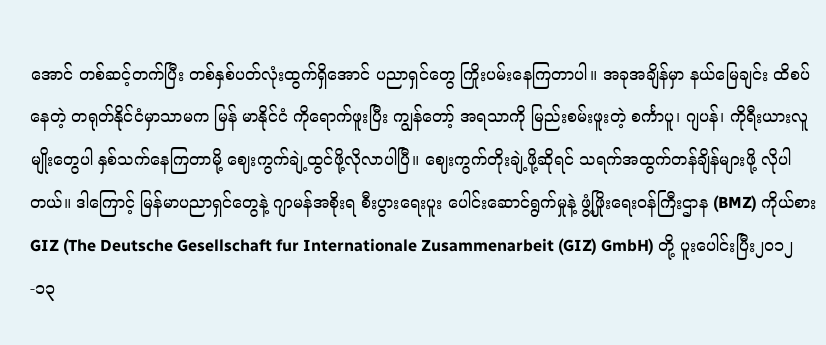အောင် တစ်ဆင့်တက်ပြီး တစ်နှစ်ပတ်လုံးထွက်ရှိအောင် ပညာရှင်တွေ ကြိုးပမ်းနေကြတာပါ။ အခုအချိန်မှာ နယ်မြေချင်း ထိစပ်နေတဲ့ တရုတ်နိုင်ငံမှာသာမက မြန် မာနိုင်ငံ ကိုရောက်ဖူးပြီး ကျွန်တော့် အရသာကို မြည်းစမ်းဖူးတဲ့ စင်္ကာပူ၊ ဂျပန်၊ ကိုရီးယားလူမျိုးတွေပါ နှစ်သက်နေကြတာမို့ ဈေးကွက်ချဲ့ထွင်ဖို့လိုလာပါပြီ။ ဈေးကွက်တိုးချဲ့ဖို့ဆိုရင် သရက်အထွက်တန်ချိန်များဖို့ လိုပါတယ်။ ဒါကြောင့် မြန်မာပညာရှင်တွေနဲ့ ဂျာမန်အစိုးရ စီးပွားရေးပူး ပေါင်းဆောင်ရွက်မှုနဲ့ ဖွံ့ဖြိုးရေးဝန်ကြီးဌာန (BMZ) ကိုယ်စား GIZ (The Deutsche Gesellschaft fur Internationale Zusammenarbeit (GIZ) GmbH) တို့ ပူးပေါင်းပြီး၂၀၁၂-၁၃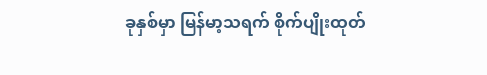ခုနှစ်မှာ မြန်မာ့သရက် စိုက်ပျိုးထုတ်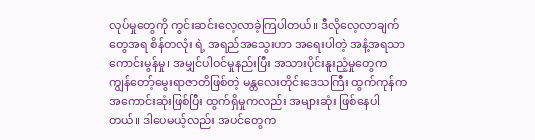လုပ်မှုတွေကို ကွင်းဆင်းလေ့လာခဲ့ကြပါတယ်။ ဒီလိုလေ့လာချက်တွေအရ စိန်တလုံး ရဲ့ အရည်အသွေးဟာ အရေးပါတဲ့ အနံ့အရသာကောင်းမွန်မှု၊ အမျှင်ပါဝင်မှုနည်းပြီး အသားပိုင်းနူးညံ့မှုတွေက ကျွန်တော့်မွေးရာဇာတိဖြစ်တဲ့ မန္တလေးတိုင်းဒေသကြီး ထွက်ကုန်က အကောင်းဆုံးဖြစ်ပြီး ထွက်ရှိမှုကလည်း အများဆုံး ဖြစ်နေပါတယ်။ ဒါပေမယ့်လည်း အပင်တွေက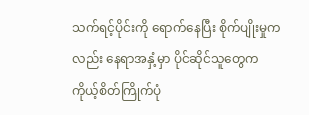သက်ရင့်ပိုင်းကို ရောက်နေပြီး စိုက်ပျိုးမှုကလည်း နေရာအနှံ့မှာ ပိုင်ဆိုင်သူတွေက ကိုယ့်စိတ်ကြိုက်ပုံ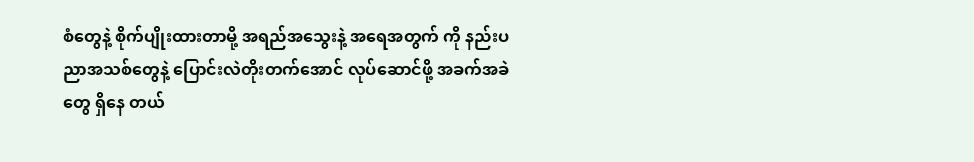စံတွေနဲ့ စိုက်ပျိုးထားတာမို့ အရည်အသွေးနဲ့ အရေအတွက် ကို နည်းပညာအသစ်တွေနဲ့ ပြောင်းလဲတိုးတက်အောင် လုပ်ဆောင်ဖို့ အခက်အခဲတွေ ရှိနေ တယ်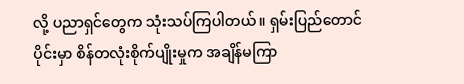လို့ ပညာရှင်တွေက သုံးသပ်ကြပါတယ်။ ရှမ်းပြည်တောင်ပိုင်းမှာ စိန်တလုံးစိုက်ပျိုးမှုက အချိန်မကြာ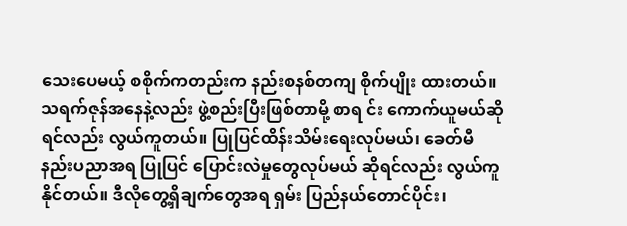သေးပေမယ့် စစိုက်ကတည်းက နည်းစနစ်တကျ စိုက်ပျိုး ထားတယ်။ သရက်ဇုန်အနေနဲ့လည်း ဖွဲ့စည်းပြီးဖြစ်တာမို့ စာရ င်း ကောက်ယူမယ်ဆိုရင်လည်း လွယ်ကူတယ်။ ပြုပြင်ထိန်းသိမ်းရေးလုပ်မယ်၊ ခေတ်မီနည်းပညာအရ ပြုပြင် ပြောင်းလဲမှုတွေလုပ်မယ် ဆိုရင်လည်း လွယ်ကူနိုင်တယ်။ ဒီလိုတွေ့ရှိချက်တွေအရ ရှမ်း ပြည်နယ်တောင်ပိုင်း၊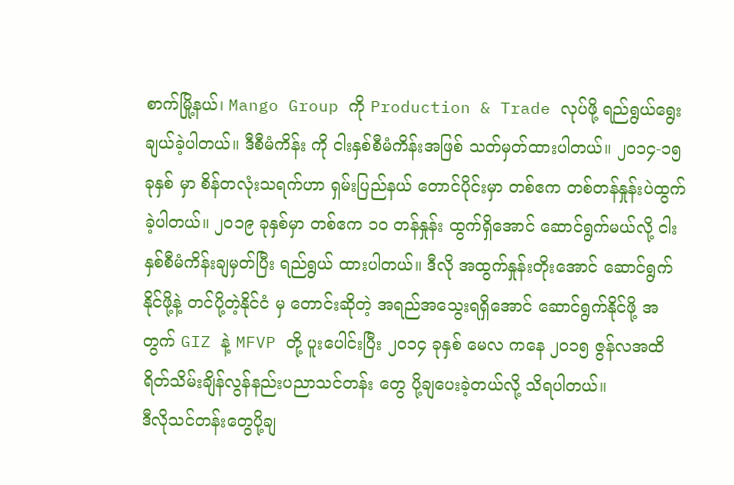စာက်မြို့နယ်၊ Mango Group ကို Production & Trade လုပ်ဖို့ ရည်ရွယ်ရွေးချယ်ခဲ့ပါတယ်။ ဒီစီမံကိန်း ကို ငါးနှစ်စီမံကိန်းအဖြစ် သတ်မှတ်ထားပါတယ်။ ၂၀၁၄-၁၅ ခုနှစ် မှာ စိန်တလုံးသရက်ဟာ ရှမ်းပြည်နယ် တောင်ပိုင်းမှာ တစ်ဧက တစ်တန်နှုန်းပဲထွက်ခဲ့ပါတယ်။ ၂၀၁၉ ခုနှစ်မှာ တစ်ဧက ၁၀ တန်နှုန်း ထွက်ရှိအောင် ဆောင်ရွက်မယ်လို့ ငါးနှစ်စီမံကိန်းချမှတ်ပြီး ရည်ရွယ် ထားပါတယ်။ ဒီလို အထွက်နှုန်းတိုးအောင် ဆောင်ရွက်နိုင်ဖို့နဲ့ တင်ပို့တဲ့နိုင်ငံ မှ တောင်းဆိုတဲ့ အရည်အသွေးရရှိအောင် ဆောင်ရွက်နိုင်ဖို့ အတွက် GIZ နဲ့ MFVP တို့ ပူးပေါင်းပြီး ၂၀၁၄ ခုနှစ် မေလ ကနေ ၂၀၁၅ ဇွန်လအထိ ရိတ်သိမ်းချိန်လွန်နည်းပညာသင်တန်း တွေ ပို့ချပေးခဲ့တယ်လို့ သိရပါတယ်။
ဒီလိုသင်တန်းတွေပို့ချ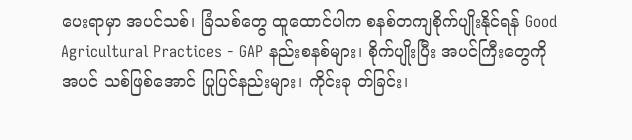ပေးရာမှာ အပင်သစ်၊ ခြံသစ်တွေ ထူထောင်ပါက စနစ်တကျစိုက်ပျိုးနိုင်ရန် Good Agricultural Practices - GAP နည်းစနစ်များ၊ စိုက်ပျိုးပြီး အပင်ကြီးတွေကို အပင် သစ်ဖြစ်အောင် ပြုပြင်နည်းများ၊ ကိုင်းခု တ်ခြင်း၊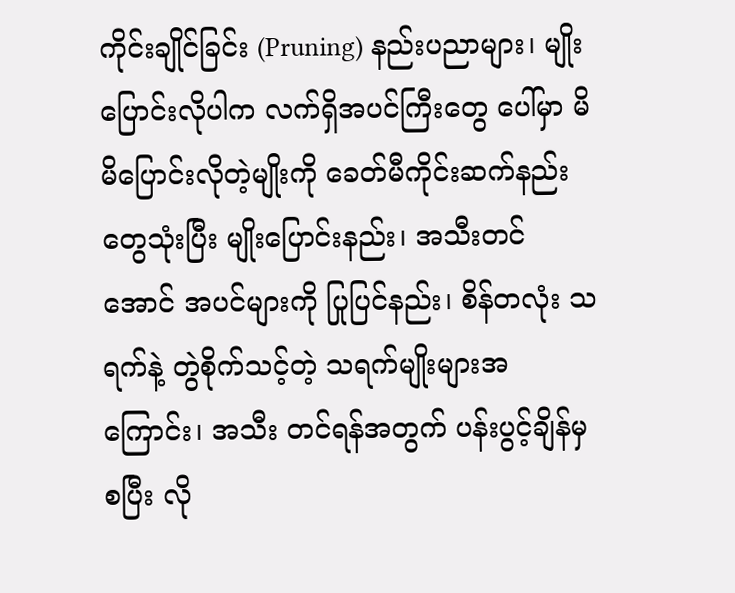ကိုင်းချိုင်ခြင်း (Pruning) နည်းပညာများ၊ မျိုးပြောင်းလိုပါက လက်ရှိအပင်ကြီးတွေ ပေါ်မှာ မိမိပြောင်းလိုတဲ့မျိုးကို ခေတ်မီကိုင်းဆက်နည်းတွေသုံးပြီး မျိုးပြောင်းနည်း၊ အသီးတင်အောင် အပင်များကို ပြုပြင်နည်း၊ စိန်တလုံး သရက်နဲ့ တွဲစိုက်သင့်တဲ့ သရက်မျိုးများအကြောင်း၊ အသီး တင်ရန်အတွက် ပန်းပွင့်ချိန်မှ စပြီး လို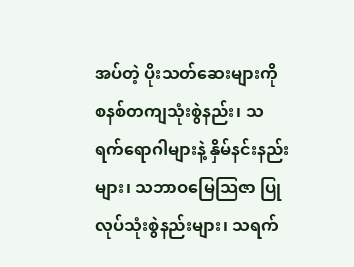အပ်တဲ့ ပိုးသတ်ဆေးများကို စနစ်တကျသုံးစွဲနည်း၊ သရက်ရောဂါများနဲ့ နှိမ်နင်းနည်းများ၊ သဘာဝမြေသြဇာ ပြုလုပ်သုံးစွဲနည်းများ၊ သရက်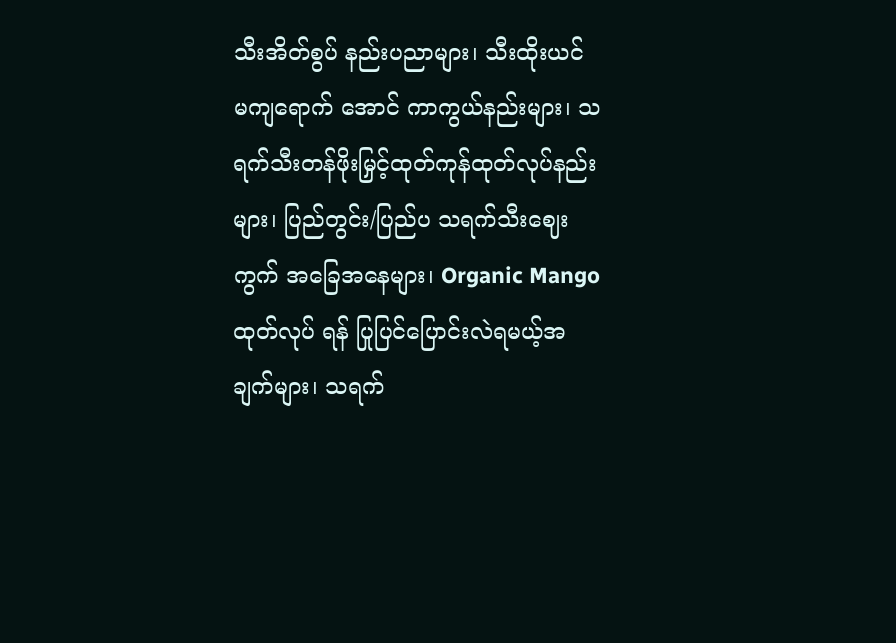သီးအိတ်စွပ် နည်းပညာများ၊ သီးထိုးယင် မကျရောက် အောင် ကာကွယ်နည်းများ၊ သရက်သီးတန်ဖိုးမြှင့်ထုတ်ကုန်ထုတ်လုပ်နည်းများ၊ ပြည်တွင်း/ပြည်ပ သရက်သီးဈေးကွက် အခြေအနေများ၊ Organic Mango ထုတ်လုပ် ရန် ပြုပြင်ပြောင်းလဲရမယ့်အချက်များ၊ သရက်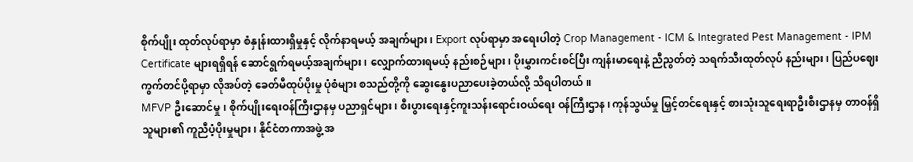စိုက်ပျိုး ထုတ်လုပ်ရာမှာ စံနှုန်းထားရှိမှုနှင့် လိုက်နာရမယ့် အချက်များ၊ Export လုပ်ရာမှာ အရေးပါတဲ့ Crop Management - ICM & Integrated Pest Management - IPM Certificate များရရှိရန် ဆောင်ရွက်ရမယ့်အချက်များ၊ လျှောက်ထားရမယ့် နည်းစဉ်များ၊ ပိုးမွှားကင်းစင်ပြီး ကျန်းမာရေးနဲ့ ညီညွတ်တဲ့ သရက်သီးထုတ်လုပ် နည်းများ၊ ပြည်ပဈေးကွက်တင်ပို့ရာမှာ လိုအပ်တဲ့ ခေတ်မီထုပ်ပိုးမှု ပုံစံများ စသည်တို့ကို ဆွေးနွေးပညာပေးခဲ့တယ်လို့ သိရပါတယ်။
MFVP ဦးဆောင်မှု၊ စိုက်ပျိုးရေးဝန်ကြီးဌာနမှ ပညာရှင်များ၊ စီးပွားရေးနှင့်ကူးသန်းရောင်းဝယ်ရေး ဝန်ကြီးဌာန၊ ကုန်သွယ်မှု မြှင့်တင်ရေးနှင့် စားသုံးသူရေးရာဦးစီးဌာနမှ တာဝန်ရှိသူများ၏ ကူညီပံ့ပိုးမှုများ၊ နိုင်ငံတကာအဖွဲ့ အ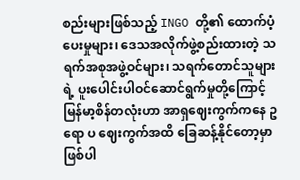စည်းများဖြစ်သည့် INGO တို့၏ ထောက်ပံ့ပေးမှုများ၊ ဒေသအလိုက်ဖွဲ့စည်းထားတဲ့ သရက်အစုအဖွဲ့ဝင်များ၊ သရက်တောင်သူများရဲ့ ပူးပေါင်းပါဝင်ဆောင်ရွက်မှုတို့ကြောင့် မြန်မာ့စိန်တလုံးဟာ အာရှဈေးကွက်ကနေ ဥရော ပ ဈေးကွက်အထိ ခြေဆန့်နိုင်တော့မှာ ဖြစ်ပါ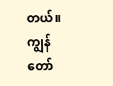တယ်။ ကျွန်တော်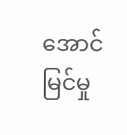အောင်မြင်မှု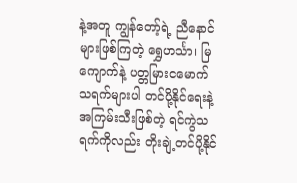နဲ့အတူ ကျွန်တော့်ရဲ့ ညီနောင်များဖြစ်ကြတဲ့ ရွှေဟင်္သာ၊ မြကျောက်နဲ့ ပတ္တမြားငမောက် သရက်များပါ တင်ပို့နိုင်ရေးနဲ့ အကြမ်းသီးဖြစ်တဲ့ ရင်ကွဲသ ရက်ကိုလည်း တိုးချဲ့တင်ပို့နိုင်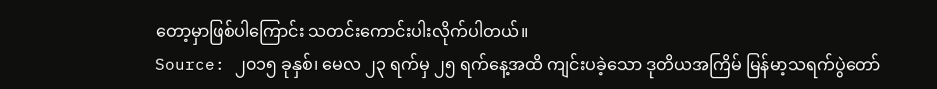တော့မှာဖြစ်ပါကြောင်း သတင်းကောင်းပါးလိုက်ပါတယ်။
Source: ၂၀၁၅ ခုနှစ်၊ မေလ ၂၃ ရက်မှ ၂၅ ရက်နေ့အထိ ကျင်းပခဲ့သော ဒုတိယအကြိမ် မြန်မာ့သရက်ပွဲတော်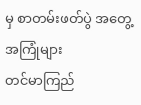မှ စာတမ်းဖတ်ပွဲ အတွေ့အကြုံများ
တင်မာကြည်